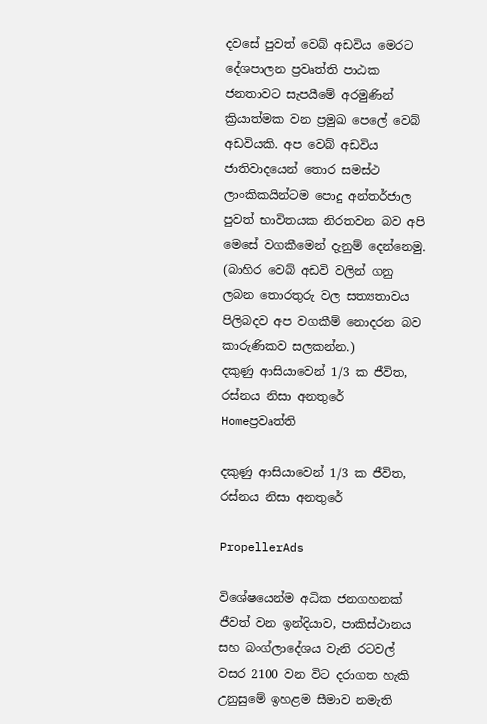දවසේ පුවත් වෙබ් අඩවිය මෙරට දේශපාලන ප්‍රවෘත්ති පාඨක ජනතාවට සැපයීමේ අරමුණින් ක්‍රියාත්මක වන ප්‍රමුඛ පෙලේ වෙබ් අඩවියකි. අප වෙබ් අඩවිය ජාතිවාදයෙන් තොර සමස්ථ ලාංකිකයින්ටම පොදු අන්තර්ජාල පුවත් භාවිතයක නිරතවන බව අපි මෙසේ වගකීමෙන් දැනුම් දෙන්නෙමු. (බාහිර වෙබ් අඩවි වලින් ගනු ලබන තොරතුරු වල සත්‍යතාවය පිලිබදව අප වගකීම් නොදරන බව කාරුණිකව සලකන්න.)
දකුණු ආසියාවෙන් 1/3 ක ජීවිත, රස්නය නිසා අනතුරේ
Homeප්‍රවෘත්ති

දකුණු ආසියාවෙන් 1/3 ක ජීවිත, රස්නය නිසා අනතුරේ

PropellerAds

විශේෂයෙන්ම අධික ජනගහනක් ජීවත් වන ඉන්දියාව, පාකිස්ථානය සහ බංග්ලාදේශය වැනි රටවල් වසර 2100 වන විට දරාගත හැකි උනුසුමේ ඉහළම සීමාව නමැති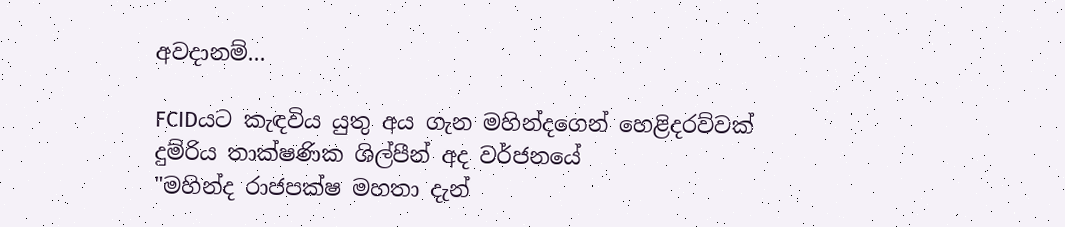අවදානම්...

FCIDයට කැඳවිය යුතු අය ගැන මහින්දගෙන් හෙළිදරව්වක්
දුම්රිය තාක්ෂණික ශිල්පීන් අද වර්ජනයේ
"මහින්ද රාජපක්ෂ මහතා දැන්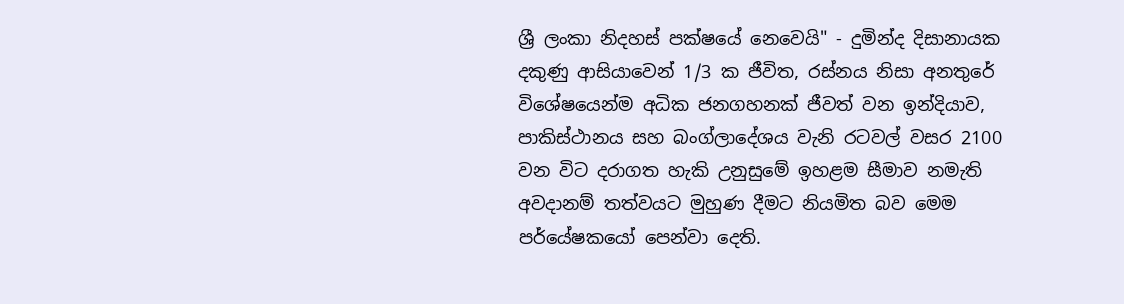ශ්‍රී ලංකා නිදහස් පක්ෂයේ නෙවෙයි" - දුමින්ද දිසානායක
දකුණු ආසියාවෙන් 1/3 ක ජීවිත, රස්නය නිසා අනතුරේ
විශේෂයෙන්ම අධික ජනගහනක් ජීවත් වන ඉන්දියාව, පාකිස්ථානය සහ බංග්ලාදේශය වැනි රටවල් වසර 2100 වන විට දරාගත හැකි උනුසුමේ ඉහළම සීමාව නමැති අවදානම් තත්වයට මුහුණ දීමට නියමිත බව මෙම පර්යේෂකයෝ පෙන්වා දෙති.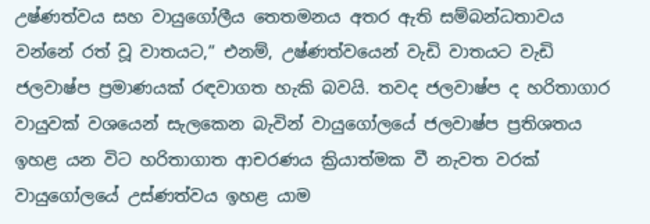උෂ්ණත්වය සහ වායුගෝලීය තෙතමනය අතර ඇති සම්බන්ධතාවය වන්නේ රත් වූ වාතයට,” එනම්, උෂ්ණත්වයෙන් වැඩි වාතයට වැඩි ජලවාෂ්ප ප්‍රමාණයක් රඳවාගත හැකි බවයි. තවද ජලවාෂ්ප ද හරිතාගාර වායුවක් වශයෙන් සැලකෙන බැවින් වායුගෝලයේ ජලවාෂ්ප ප්‍රතිශතය ඉහළ යන විට හරිතාගාත ආචරණය ක්‍රියාත්මක වී නැවත වරක් වායුගෝලයේ උස්ණත්වය ඉහළ යාම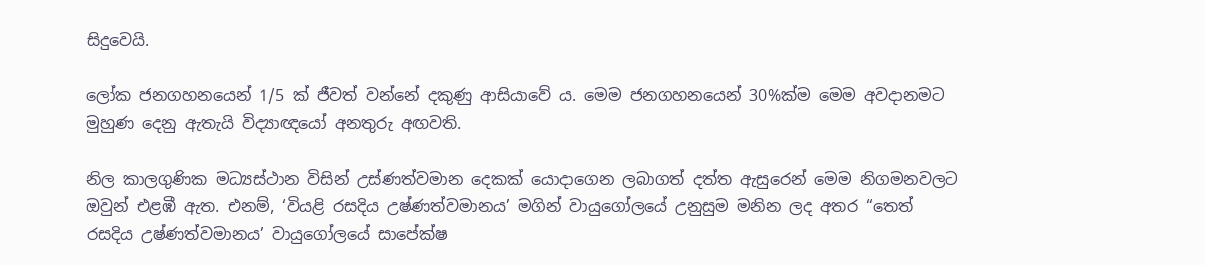සිදුවෙයි.

ලෝක ජනගහනයෙන් 1/5 ක් ජීවත් වන්නේ දකුණු ආසියාවේ ය. මෙම ජනගහනයෙන් 30%ක්ම මෙම අවදානමට මුහුණ දෙනු ඇතැයි විද්‍යාඥයෝ අනතුරු අඟවති.

නිල කාලගුණික මධ්‍යස්ථාන විසින් උස්ණත්වමාන දෙකක් යොදාගෙන ලබාගත් දත්ත ඇසුරෙන් මෙම නිගමනවලට ඔවුන් එළඹී ඇත. එනම්, ‘වියළි රසදිය උෂ්ණත්වමානය’ මගින් වායුගෝලයේ උනුසුම මනින ලද අතර “තෙත් රසදිය උෂ්ණත්වමානය’ වායුගෝලයේ සාපේක්ෂ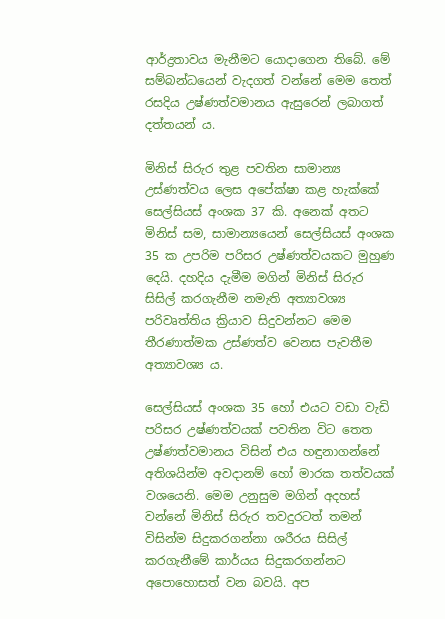ආර්ද්‍රතාවය මැනීමට යොදාගෙන තිබේ. මේ සම්බන්ධයෙන් වැදගත් වන්නේ මෙම තෙත් රසදිය උෂ්ණත්වමානය ඇසුරෙන් ලබාගත් දත්තයන් ය.

මිනිස් සිරුර තුළ පවතින සාමාන්‍ය උස්ණත්වය ලෙස අපේක්ෂා කළ හැක්කේ සෙල්සියස් අංශක 37 කි. අනෙක් අතට මිනිස් සම, සාමාන්‍යයෙන් සෙල්සියස් අංශක 35 ක උපරිම පරිසර උෂ්ණත්වයකට මුහුණ දෙයි. දහදිය දැමීම මගින් මිනිස් සිරුර සිසිල් කරගැනීම නමැති අත්‍යාවශ්‍ය පරිවෘත්තිය ක්‍රියාව සිදුවන්නට මෙම තීරණාත්මක උස්ණත්ව වෙනස පැවතීම අත්‍යාවශ්‍ය ය.

සෙල්සියස් අංශක 35 හෝ එයට වඩා වැඩි පරිසර උෂ්ණත්වයක් පවතින විට තෙත උෂ්ණත්වමානය විසින් එය හඳුනාගන්නේ අතිශයින්ම අවදානම් හෝ මාරක තත්වයක් වශයෙනි. මෙම උනුසුම මගින් අදහස් වන්නේ මිනිස් සිරුර තවදුරටත් තමන් විසින්ම සිදුකරගන්නා ශරීරය සිසිල් කරගැනීමේ කාර්යය සිදුකරගන්නට අපොහොසත් වන බවයි. අප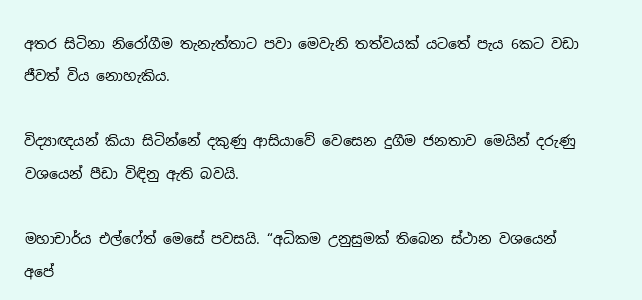අතර සිටිනා නිරෝගීම තැනැත්තාට පවා මෙවැනි තත්වයක් යටතේ පැය 6කට වඩා ජීවත් විය නොහැකිය.

විද්‍යාඥයන් කියා සිටින්නේ දකුණු ආසියාවේ වෙසෙන දුගීම ජනතාව මෙයින් දරුණු වශයෙන් පීඩා විඳිනු ඇති බවයි.

මහාචාර්ය එල්ෆේත් මෙසේ පවසයි. “අධිකම උනුසුමක් තිබෙන ස්ථාන වශයෙන් අපේ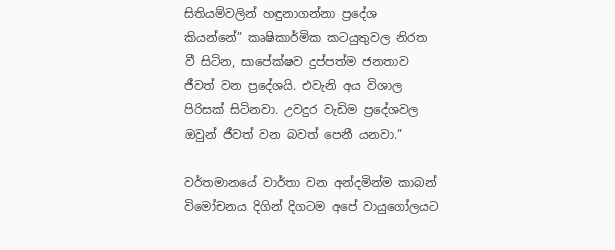සිතියම්වලින් හඳුනාගන්නා ප්‍රදේශ කියන්නේ” කෘෂිකාර්මික කටයුතුවල නිරත වී සිටින, සාපේක්ෂව දුප්පත්ම ජනතාව ජීවත් වන ප්‍රදේශයි. එවැනි අය විශාල පිරිසක් සිටිනවා. උවදුර වැඩිම ප්‍රදේශවල ඔවුන් ජීවත් වන බවත් පෙනී යනවා.”

වර්තමානයේ වාර්තා වන අන්දමින්ම කාබන් විමෝචනය දිගින් දිගටම අපේ වායුගෝලයට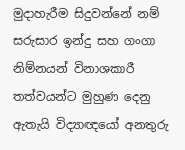මුදාහැරීම සිදුවන්නේ නම් සරුසාර ඉන්දු සහ ගංගා නිම්නයන් විනාශකාරී තත්වයන්ට මුහුණ දෙනු ඇතැයි විද්‍යාඥයෝ අනතුරු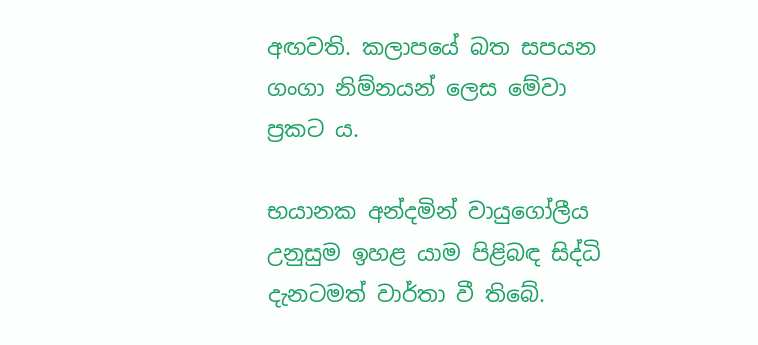අඟවති. කලාපයේ බත සපයන ගංගා නිම්නයන් ලෙස මේවා ප්‍රකට ය.

භයානක අන්දමින් වායුගෝලීය උනුසුම ඉහළ යාම පිළිබඳ සිද්ධි දැනටමත් වාර්තා වී තිබේ.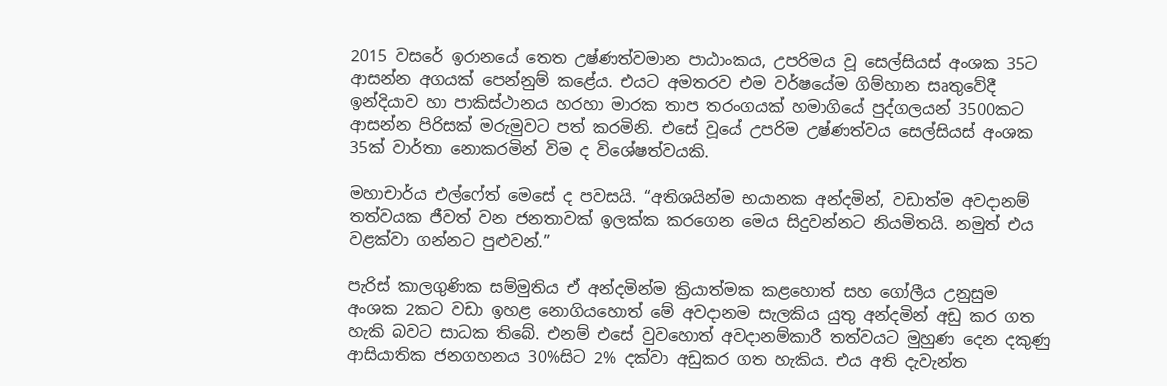2015 වසරේ ඉරානයේ තෙත උෂ්ණත්වමාන පාඨාංකය, උපරිමය වූ සෙල්සියස් අංශක 35ට ආසන්න අගයක් පෙන්නුම් කළේය. එයට අමතරව එම වර්ෂයේම ගිම්හාන සෘතුවේදී ඉන්දියාව හා පාකිස්ථානය හරහා මාරක තාප තරංගයක් හමාගියේ පුද්ගලයන් 3500කට ආසන්න පිරිසක් මරුමුවට පත් කරමිනි. එසේ වූයේ උපරිම උෂ්ණත්වය සෙල්සියස් අංශක 35ක් වාර්තා නොකරමින් විම ද විශේෂත්වයකි.

මහාචාර්ය එල්ෆේත් මෙසේ ද පවසයි. “අතිශයින්ම භයානක අන්දමින්, වඩාත්ම අවදානම් තත්වයක ජීවත් වන ජනතාවක් ඉලක්ක කරගෙන මෙය සිදුවන්නට නියමිතයි. නමුත් එය වළක්වා ගන්නට පුළුවන්.”

පැරිස් කාලගුණික සම්මුතිය ඒ අන්දමින්ම ක්‍රියාත්මක කළහොත් සහ ගෝලීය උනුසුම අංශක 2කට වඩා ඉහළ නොගියහොත් මේ අවදානම සැලකිය යුතු අන්දමින් අඩු කර ගත හැකි බවට සාධක තිබේ. එනම් එසේ වුවහොත් අවදානම්කාරී තත්වයට මුහුණ දෙන දකුණු ආසියාතික ජනගහනය 30%සිට 2% දක්වා අඩුකර ගත හැකිය. එය අති දැවැන්ත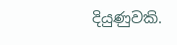දියුණුවකි.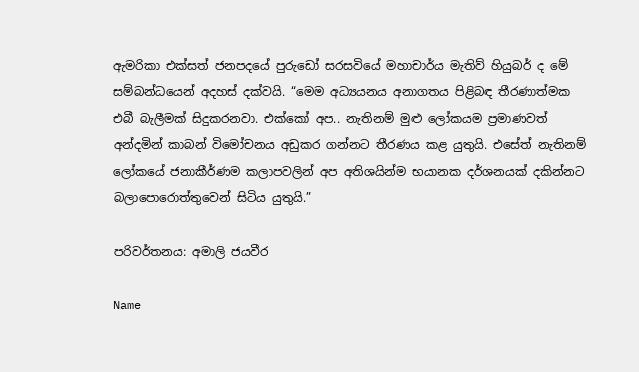ඇමරිකා එක්සත් ජනපදයේ පුරුඩෝ සරසවියේ මහාචාර්ය මැතිව් හියුබර් ද මේ සම්බන්ධයෙන් අදහස් දක්වයි. “මෙම අධ්‍යයනය අනාගතය පිළිබඳ තීරණාත්මක එබී බැලීමක් සිදුකරනවා. එක්කෝ අප.. නැතිනම් මුළු ලෝකයම ප්‍රමාණවත් අන්දමින් කාබන් විමෝචනය අඩුකර ගන්නට තීරණය කළ යුතුයි. එසේත් නැතිනම් ලෝකයේ ජනාකීර්ණම කලාපවලින් අප අතිශයින්ම භයානක දර්ශනයක් දකින්නට බලාපොරොත්තුවෙන් සිටිය යුතුයි.”

පරිවර්තනය: අමාලි ජයවීර

Name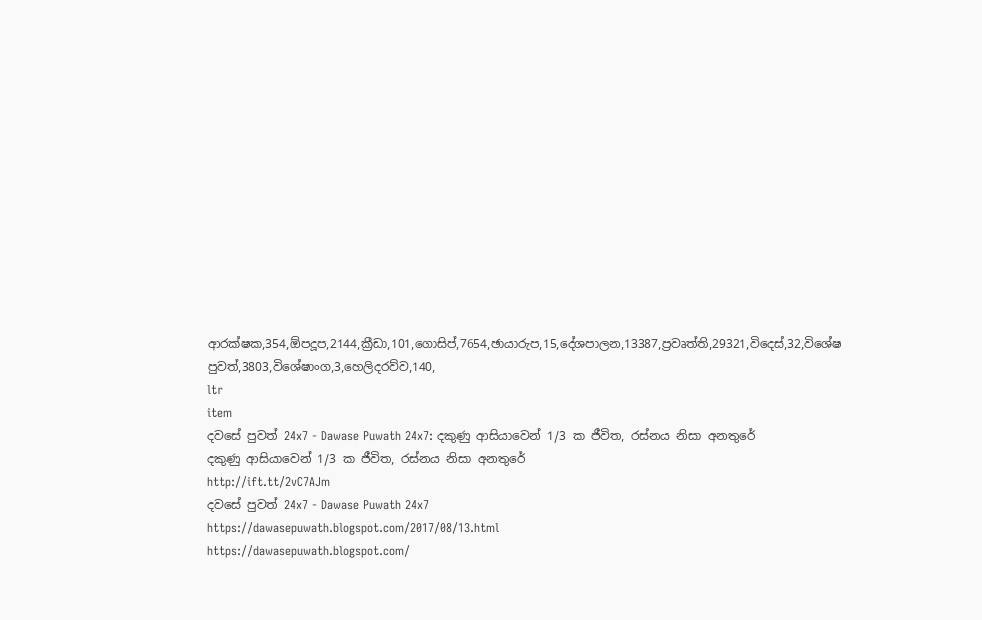ආරක්ෂක,354,ඕපදූප,2144,ක්‍රීඩා,101,ගොසිප්,7654,ඡායාරුප,15,දේශපාලන,13387,ප්‍රවෘත්ති,29321,විදෙස්,32,විශේෂ පුවත්,3803,විශේෂාංග,3,හෙලිදරව්ව,140,
ltr
item
දවසේ පුවත් 24x7 - Dawase Puwath 24x7: දකුණු ආසියාවෙන් 1/3 ක ජීවිත, රස්නය නිසා අනතුරේ
දකුණු ආසියාවෙන් 1/3 ක ජීවිත, රස්නය නිසා අනතුරේ
http://ift.tt/2vC7AJm
දවසේ පුවත් 24x7 - Dawase Puwath 24x7
https://dawasepuwath.blogspot.com/2017/08/13.html
https://dawasepuwath.blogspot.com/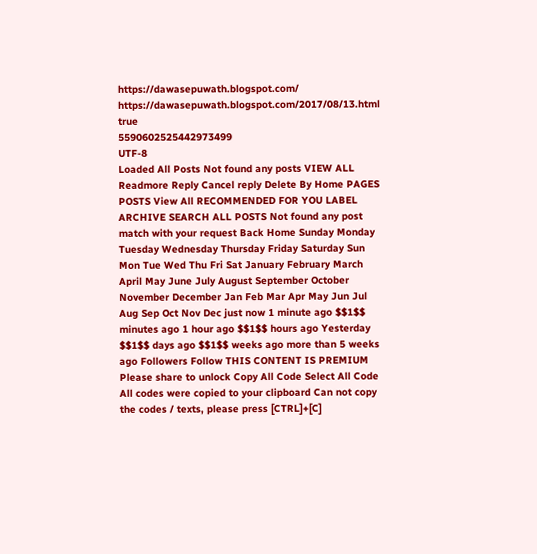https://dawasepuwath.blogspot.com/
https://dawasepuwath.blogspot.com/2017/08/13.html
true
5590602525442973499
UTF-8
Loaded All Posts Not found any posts VIEW ALL Readmore Reply Cancel reply Delete By Home PAGES POSTS View All RECOMMENDED FOR YOU LABEL ARCHIVE SEARCH ALL POSTS Not found any post match with your request Back Home Sunday Monday Tuesday Wednesday Thursday Friday Saturday Sun Mon Tue Wed Thu Fri Sat January February March April May June July August September October November December Jan Feb Mar Apr May Jun Jul Aug Sep Oct Nov Dec just now 1 minute ago $$1$$ minutes ago 1 hour ago $$1$$ hours ago Yesterday $$1$$ days ago $$1$$ weeks ago more than 5 weeks ago Followers Follow THIS CONTENT IS PREMIUM Please share to unlock Copy All Code Select All Code All codes were copied to your clipboard Can not copy the codes / texts, please press [CTRL]+[C]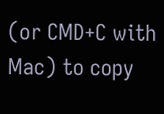(or CMD+C with Mac) to copy